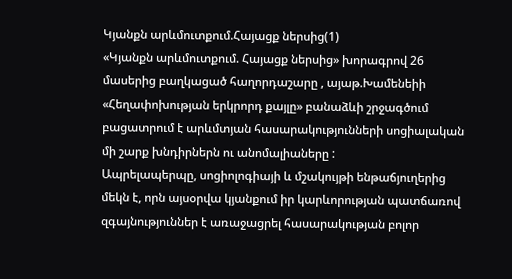Կյանքն արևմուտքում.Հայացք ներսից(1)
«Կյանքն արևմուտքում. Հայացք ներսից» խորագրով 26 մասերից բաղկացած հաղորդաշարը , այաթ.Խամենեիի «Հեղափոխության երկրորդ քայլը» բանաձևի շրջագծում բացատրում է արևմտյան հասարակությունների սոցիալական մի շարք խնդիրներն ու անոմալիաները :
Ապրելապերպը, սոցիոլոգիայի և մշակույթի ենթաճյուղերից մեկն է, որն այսօրվա կյանքում իր կարևորության պատճառով զգայնություններ է առաջացրել հասարակության բոլոր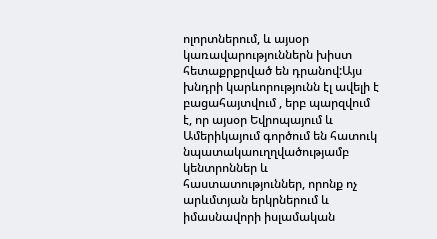ոլորտներում, և այսօր կառավարություններն խիստ հետաքրքրված են դրանով:Այս խնդրի կարևորությունն էլ ավելի է բացահայտվում , երբ պարզվում է, որ այսօր Եվրոպայում և Ամերիկայում գործում են հատուկ նպատակաուղղվածությամբ կենտրոններ և հաստատություններ, որոնք ոչ արևմտյան երկրներում և իմասնավորի իսլամական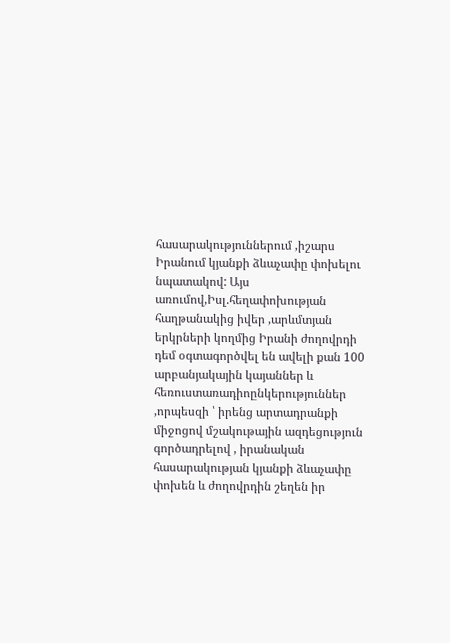հասարակություններում ,իշարս Իրանում կյանքի ձևաչափը փոխելու նպատակով: Այս առումով,Իսլ.հեղափոխության հաղթանակից իվեր ,արևմտյան երկրների կողմից Իրանի ժողովրդի դեմ օգտագործվել են ավելի քան 100 արբանյակային կայաններ և հեռուստառադիոընկերություններ ,որպեսզի ՝ իրենց արտադրանքի միջոցով մշակութային ազդեցություն գործադրելով , իրանական հասարակության կյանքի ձևաչափը փոխեն և ժողովրդին շեղեն իր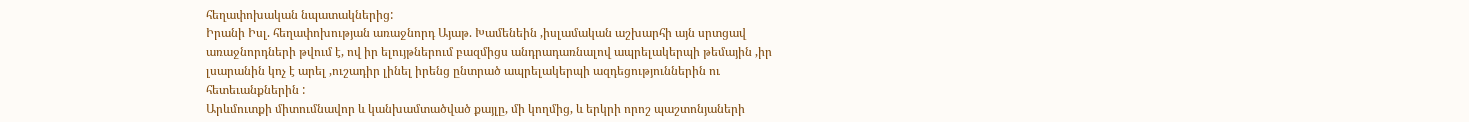հեղափոխական նպատակներից:
Իրանի Իսլ. հեղափոխության առաջնորդ Այաթ. Խամենեին ,իսլամական աշխարհի այն սրտցավ առաջնորդների թվում է, ով իր ելույթներում բազմիցս անդրադառնալով ապրելակերպի թեմային ,իր լսարանին կոչ է արել ,ուշադիր լինել իրենց ընտրած ապրելակերպի ազդեցություններին ու հետեւանքներին :
Արևմուտքի միտումնավոր և կանխամտածված քայլը, մի կողմից, և երկրի որոշ պաշտոնյաների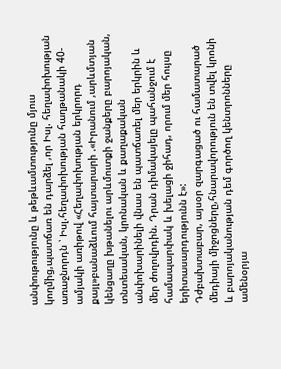անփութությունը և թեթևամտությունը մյուս կողմից,պատճառ են դարձել ,որ Իսլ. հեղափոխության առաջնորդն ՝ Իսլ.հեղափոխության հաղթանակի 40-ամյակի առիթով «Հեղափոխության երկրորդ քայլ»բանաձևում հայտարարի .«Իրանում ,արևմտյան կենցաղը խթանելու արևմուտքի ջանքերը բարոյական, տնտեսական, կրոնական և քաղաքական անփոխարինելի վնաս են պատճառել մեր երկրին և մեր ժողովրդին. Դրան դիմակայելը պահանջում է համապարփակ և խելացի ջիհադ, որում մեր հույսը երիտասարդությունն է»:
Դժբախտաբար, այսօր զարգացած ու համատարած մեդիայի միջոցները,հնարավորություն են տվել կրոնի և բարոյականության դեմ գործող կենտրոնները ամենօրյա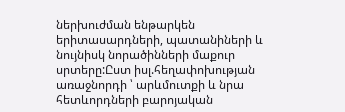ներխուժման ենթարկեն երիտասարդների, պատանիների և նույնիսկ նորածինների մաքուր սրտերը:Ըստ իսլ.հեղափոխության առաջնորդի ՝ արևմուտքի և նրա հետևորդների բարոյական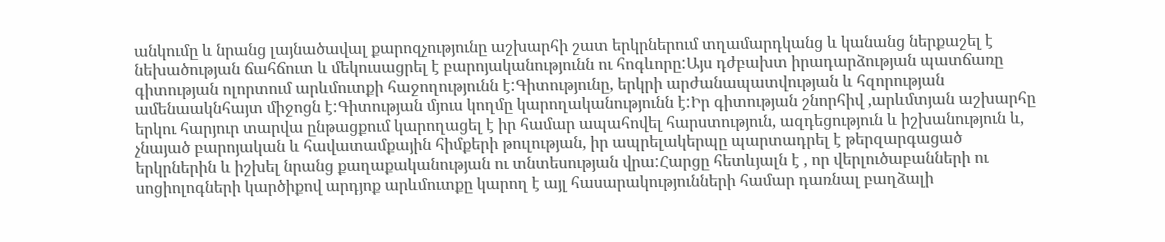անկումը և նրանց լայնածավալ քարոզչությունը աշխարհի շատ երկրներում տղամարդկանց և կանանց ներքաշել է նեխածության ճահճուտ և մեկուսացրել է բարոյականությունն ու հոգևորը:Այս դժբախտ իրադարձության պատճառը գիտության ոլորտում արևմուտքի հաջողությունն է:Գիտությունը, երկրի արժանապատվության և հզորության ամենաակնհայտ միջոցն է:Գիտության մյուս կողմը կարողականությունն է:Իր գիտության շնորհիվ ,արևմտյան աշխարհը երկու հարյուր տարվա ընթացքում կարողացել է իր համար ապահովել հարստություն, ազդեցություն և իշխանություն և, չնայած բարոյական և հավատամքային հիմքերի թուլության, իր ապրելակերպը պարտադրել է թերզարգացած երկրներին և իշխել նրանց քաղաքականության ու տնտեսության վրա:Հարցը հետևյալն է , որ վերլուծաբանների ու սոցիոլոգների կարծիքով արդյոք արևմուտքը կարող է այլ հասարակությունների համար դառնալ բաղձալի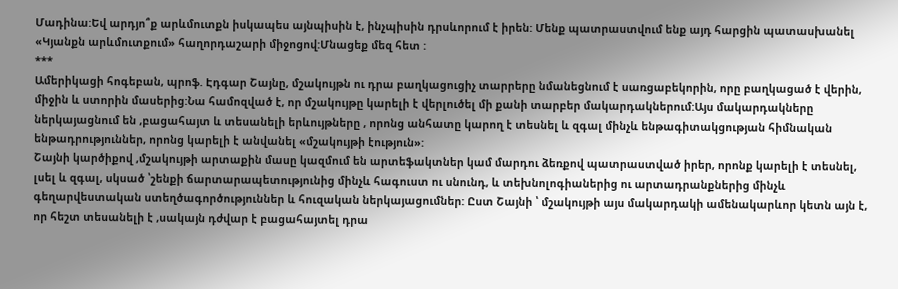Մադինա:Եվ արդյո՞ք արևմուտքն իսկապես այնպիսին է, ինչպիսին դրսևորում է իրեն: Մենք պատրաստվում ենք այդ հարցին պատասխանել «Կյանքն արևմուտքում» հաղորդաշարի միջոցով:Մնացեք մեզ հետ :
***
Ամերիկացի հոգեբան, պրոֆ. Էդգար Շայնը, մշակույթն ու դրա բաղկացուցիչ տարրերը նմանեցնում է սառցաբեկորին, որը բաղկացած է վերին, միջին և ստորին մասերից:Նա համոզված է, որ մշակույթը կարելի է վերլուծել մի քանի տարբեր մակարդակներում:Այս մակարդակները ներկայացնում են ,բացահայտ և տեսանելի երևույթները , որոնց անհատը կարող է տեսնել և զգալ մինչև ենթագիտակցության հիմնական ենթադրություններ, որոնց կարելի է անվանել «մշակույթի էություն»:
Շայնի կարծիքով ,մշակույթի արտաքին մասը կազմում են արտեֆակտներ կամ մարդու ձեռքով պատրաստված իրեր, որոնք կարելի է տեսնել, լսել և զգալ, սկսած ՝շենքի ճարտարապետությունից մինչև հագուստ ու սնունդ, և տեխնոլոգիաներից ու արտադրանքներից մինչև գեղարվեստական ստեղծագործություններ և հուզական ներկայացումներ: Ըստ Շայնի ՝ մշակույթի այս մակարդակի ամենակարևոր կետն այն է, որ հեշտ տեսանելի է ,սակայն դժվար է բացահայտել դրա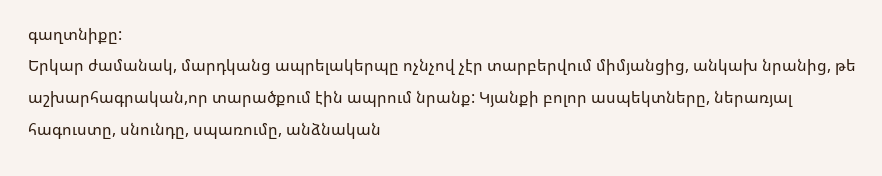գաղտնիքը:
Երկար ժամանակ, մարդկանց ապրելակերպը ոչնչով չէր տարբերվում միմյանցից, անկախ նրանից, թե աշխարհագրական,որ տարածքում էին ապրում նրանք: Կյանքի բոլոր ասպեկտները, ներառյալ հագուստը, սնունդը, սպառումը, անձնական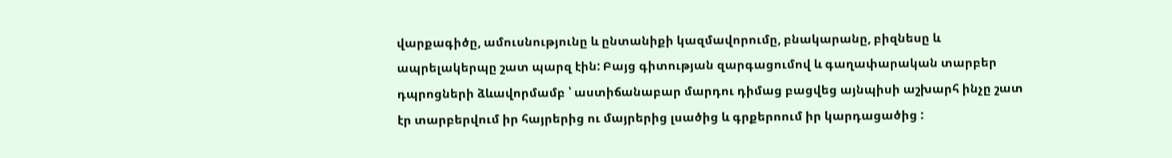վարքագիծը, ամուսնությունը և ընտանիքի կազմավորումը, բնակարանը, բիզնեսը և ապրելակերպը շատ պարզ էին: Բայց գիտության զարգացումով և գաղափարական տարբեր դպրոցների ձևավորմամբ ՝ աստիճանաբար մարդու դիմաց բացվեց այնպիսի աշխարհ ինչը շատ էր տարբերվում իր հայրերից ու մայրերից լսածից և գրքերոում իր կարդացածից :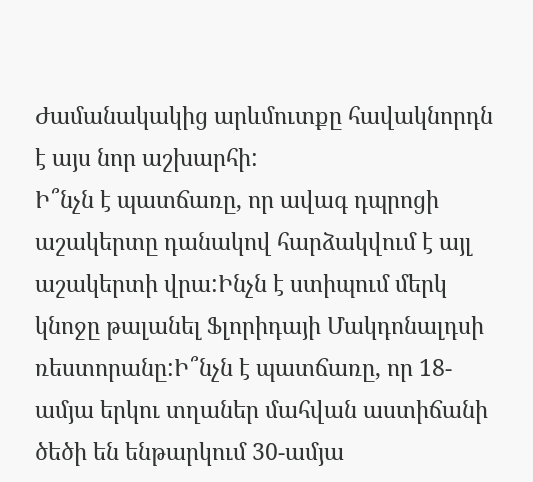Ժամանակակից արևմուտքը հավակնորդն է այս նոր աշխարհի:
Ի՞նչն է պատճառը, որ ավագ դպրոցի աշակերտը դանակով հարձակվում է այլ աշակերտի վրա:Ինչն է ստիպում մերկ կնոջը թալանել Ֆլորիդայի Մակդոնալդսի ռեստորանը:Ի՞նչն է պատճառը, որ 18-ամյա երկու տղաներ մահվան աստիճանի ծեծի են ենթարկում 30-ամյա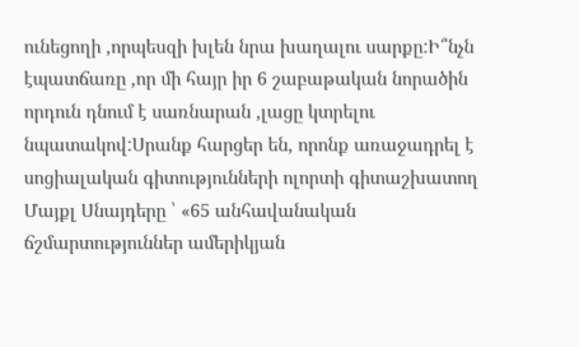ունեցողի ,որպեսզի խլեն նրա խաղալու սարքը:Ի՞նչն էպատճառը ,որ մի հայր իր 6 շաբաթական նորածին որդուն դնում է սառնարան ,լացը կտրելու նպատակով:Սրանք հարցեր են, որոնք առաջադրել է սոցիալական գիտությունների ոլորտի գիտաշխատող Մայքլ Սնայդերը ՝ «65 անհավանական ճշմարտություններ ամերիկյան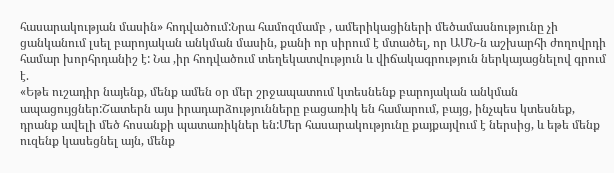հասարակության մասին» հոդվածում:Նրա համոզմամբ , ամերիկացիների մեծամասնությունը չի ցանկանում լսել բարոյական անկման մասին, քանի որ սիրում է մտածել, որ ԱՄՆ-ն աշխարհի ժողովրդի համար խորհրդանիշ է: Նա ,իր հոդվածում տեղեկատվություն և վիճակագրություն ներկայացնելով գրում է.
«Եթե ուշադիր նայենք, մենք ամեն օր մեր շրջապատում կտեսնենք բարոյական անկման ապացույցներ:Շատերն այս իրադարձությունները բացառիկ են համարում, բայց, ինչպես կտեսնեք, դրանք ավելի մեծ հոսանքի պատառիկներ են:Մեր հասարակությունը քայքայվում է ներսից, և եթե մենք ուզենք կասեցնել այն, մենք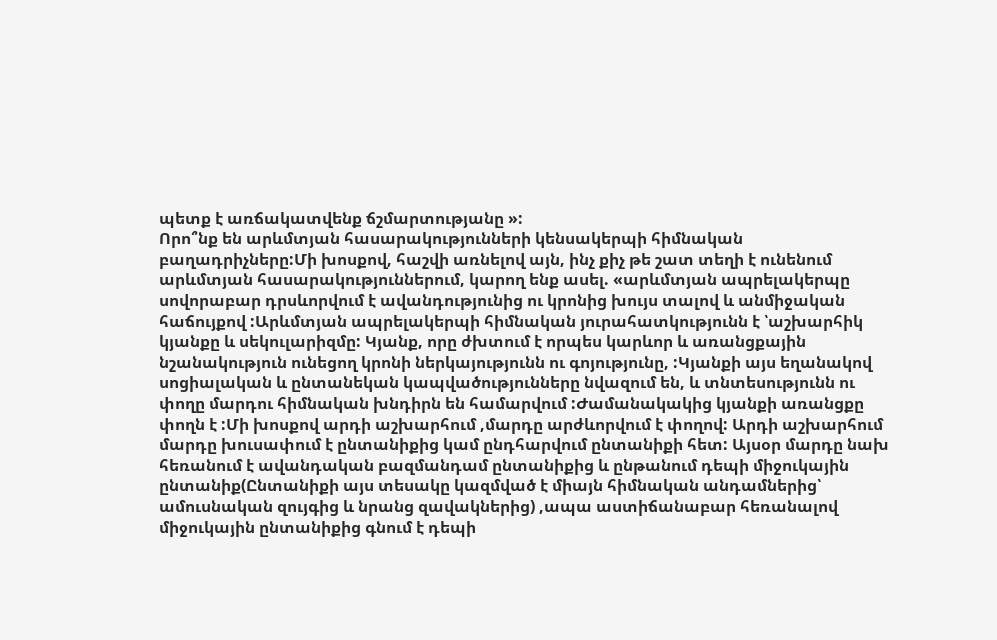պետք է առճակատվենք ճշմարտությանը »:
Որո՞նք են արևմտյան հասարակությունների կենսակերպի հիմնական բաղադրիչները:Մի խոսքով, հաշվի առնելով այն, ինչ քիչ թե շատ տեղի է ունենում արևմտյան հասարակություններում, կարող ենք ասել. «արևմտյան ապրելակերպը սովորաբար դրսևորվում է ավանդությունից ու կրոնից խույս տալով և անմիջական հաճույքով :Արևմտյան ապրելակերպի հիմնական յուրահատկությունն է ՝աշխարհիկ կյանքը և սեկուլարիզմը: Կյանք, որը ժխտում է որպես կարևոր և առանցքային նշանակություն ունեցող կրոնի ներկայությունն ու գոյությունը, :Կյանքի այս եղանակով սոցիալական և ընտանեկան կապվածությունները նվազում են, և տնտեսությունն ու փողը մարդու հիմնական խնդիրն են համարվում :Ժամանակակից կյանքի առանցքը փողն է :Մի խոսքով արդի աշխարհում ,մարդը արժևորվում է փողով: Արդի աշխարհում մարդը խուսափում է ընտանիքից կամ ընդհարվում ընտանիքի հետ: Այսօր մարդը նախ հեռանում է ավանդական բազմանդամ ընտանիքից և ընթանում դեպի միջուկային ընտանիք(Ընտանիքի այս տեսակը կազմված է միայն հիմնական անդամներից՝ ամուսնական զույգից և նրանց զավակներից) ,ապա աստիճանաբար հեռանալով միջուկային ընտանիքից գնում է դեպի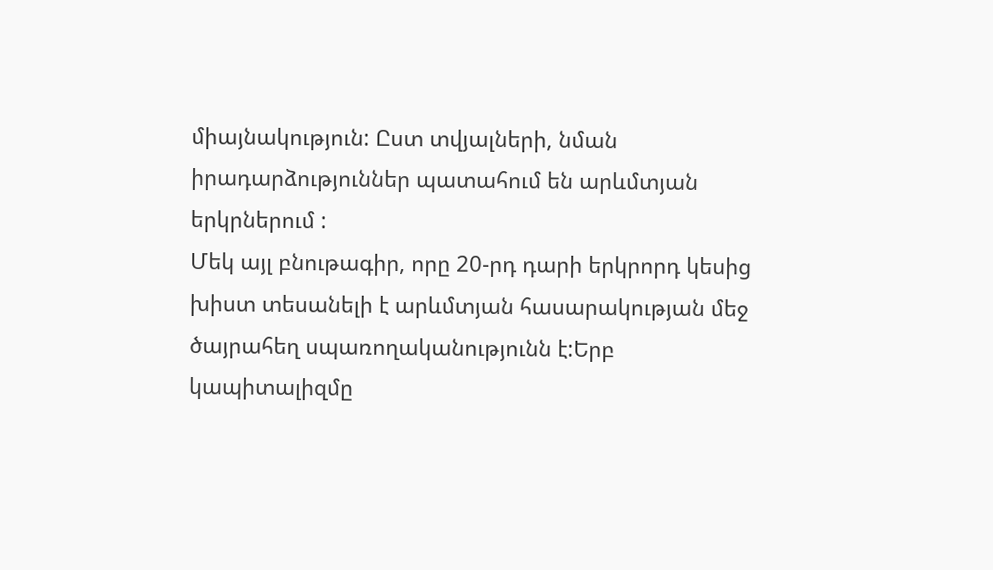միայնակություն: Ըստ տվյալների, նման իրադարձություններ պատահում են արևմտյան երկրներում :
Մեկ այլ բնութագիր, որը 20-րդ դարի երկրորդ կեսից խիստ տեսանելի է արևմտյան հասարակության մեջ ծայրահեղ սպառողականությունն է:Երբ կապիտալիզմը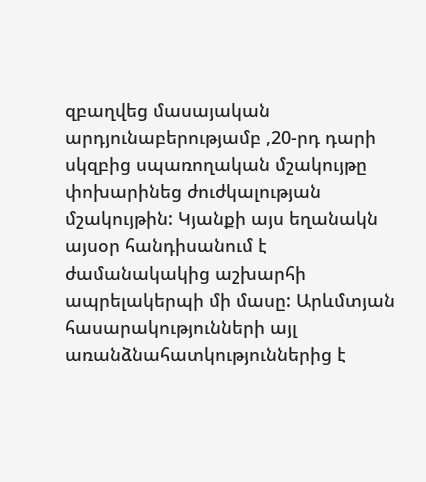զբաղվեց մասայական արդյունաբերությամբ ,20-րդ դարի սկզբից սպառողական մշակույթը փոխարինեց ժուժկալության մշակույթին: Կյանքի այս եղանակն այսօր հանդիսանում է ժամանակակից աշխարհի ապրելակերպի մի մասը: Արևմտյան հասարակությունների այլ առանձնահատկություններից է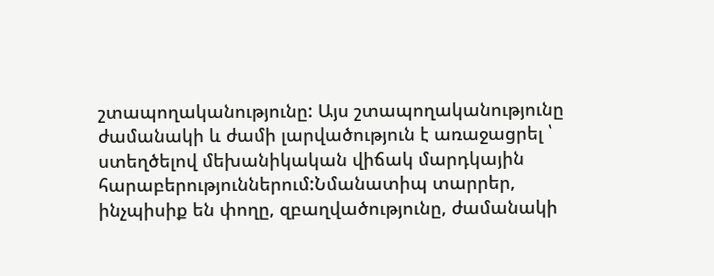շտապողականությունը: Այս շտապողականությունը ժամանակի և ժամի լարվածություն է առաջացրել ՝ ստեղծելով մեխանիկական վիճակ մարդկային հարաբերություններում:Նմանատիպ տարրեր, ինչպիսիք են փողը, զբաղվածությունը, ժամանակի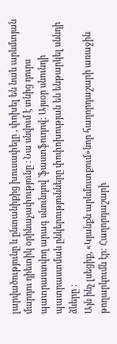լարվածությունը և ընտանիքից խուսափելը , փոխել են նաև արևմտյան մարդու դիետիկ օրինաչափությունը ։ Նա սնվում է տնից դուրս պատրաստվող արագ սնունդով ՝ֆաստֆուդով: Այսօր սնունդի պատրաստման ընկերությունները փոփոխության են ենթարկել սննդի ձևերը :
Այն ինչ լսեցիք, «Կյանքն արևմուտքում»նոր հաղորդաշարի առաջին թողարկումն էր: Հաղորդաշարի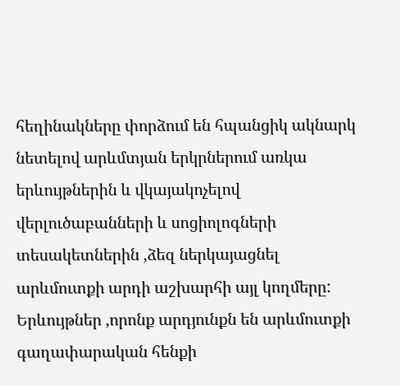հեղինակները փորձում են հպանցիկ ակնարկ նետելով արևմտյան երկրներում առկա երևույթներին և վկայակոչելով վերլուծաբանների և սոցիոլոգների տեսակետներին ,ձեզ ներկայացնել արևմուտքի արդի աշխարհի այլ կողմերը: Երևույթներ ,որոնք արդյունքն են արևմուտքի գաղափարական հենքի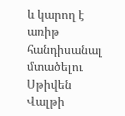և կարող է առիթ հանդիսանալ մտածելու Սթիվեն Վալթի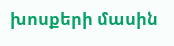խոսքերի մասին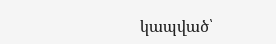կապված՝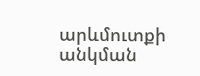արևմուտքի անկման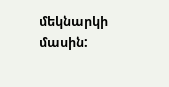մեկնարկի մասին: